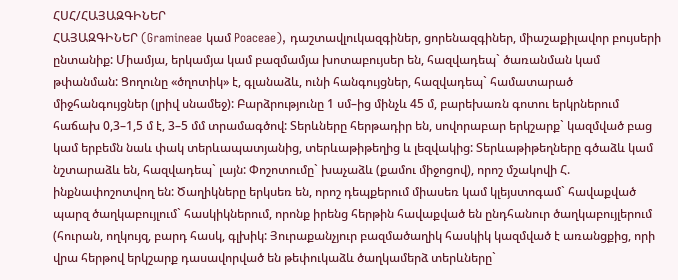ՀՍՀ/ՀԱՅԱԶԳԻՆԵՐ
ՀԱՅԱԶԳԻՆԵՐ (Gramineae կամ Poaceae), դաշտավլուկազգիներ, ցորենազգիներ, միաշաքիլավոր բույսերի ընտանիք: Միամյա, երկամյա կամ բազմամյա խոտաբույսեր են, հազվադեպ` ծառանման կամ թփանման: Ցողունը «ծղոտիկ» է, գլանաձև, ունի հանգույցներ, հազվադեպ` համատարած միջհանգույցներ (լրիվ սնամեջ): Բարձրությունը 1 սմ–ից մինչև 45 մ, բարեխառն գոտու երկրներում հաճախ 0,3–1,5 մ է, 3–5 մմ տրամագծով: Տերևները հերթադիր են, սովորաբար երկշարք` կազմված բաց կամ երբեմն նաև փակ տերևապատյանից, տերևաթիթեղից և լեզվակից: Տերևաթիթեղները գծաձև կամ նշտարաձև են, հազվադեպ` լայն: Փոշոտումը` խաչաձև (քամու միջոցով), որոշ մշակովի Հ. ինքնափոշոտվող են: Ծաղիկները երկսեռ են, որոշ դեպքերում միասեռ կամ կլեյստոգամ` հավաքված պարզ ծաղկաբույլում` հասկիկներում, որոնք իրենց հերթին հավաքված են ընդհանուր ծաղկաբույլերում (հուրան, ողկույզ, բարդ հասկ, գլխիկ: Յուրաքանչյուր բազմածաղիկ հասկիկ կազմված է առանցքից, որի վրա հերթով երկշարք դասավորված են թեփուկաձև ծաղկամերձ տերևները`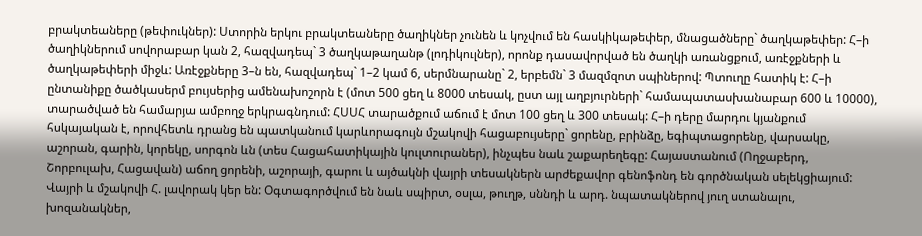բրակտեաները (թեփուկներ): Ստորին երկու բրակտեաները ծաղիկներ չունեն և կոչվում են հասկիկաթեփեր, մնացածները` ծաղկաթեփեր: Հ–ի ծաղիկներում սովորաբար կան 2, հազվադեպ` 3 ծաղկաթաղանթ (լոդիկուլներ), որոնք դասավորված են ծաղկի առանցքում, առէջքների և ծաղկաթեփերի միջև: Առէջքները 3–ն են, հազվադեպ` 1–2 կամ 6, սերմնարանը` 2, երբեմն` 3 մազմզոտ սպիներով: Պտուղը հատիկ է: Հ–ի ընտանիքը ծածկասերմ բույսերից ամենախոշորն է (մոտ 500 ցեղ և 8000 տեսակ, ըստ այլ աղբյուրների` համապատասխանաբար 600 և 10000), տարածված են համարյա ամբողջ երկրագնդում: ՀՍՍՀ տարածքում աճում է մոտ 100 ցեղ և 300 տեսակ: Հ–ի դերը մարդու կյանքում հսկայական է, որովհետև դրանց են պատկանում կարևորագույն մշակովի հացաբույսերը` ցորենը, բրինձը, եգիպտացորենը, վարսակը, աշորան, գարին, կորեկը, սորգոն ևն (տես Հացահատիկային կուլտուրաներ), ինչպես նաև շաքարեղեգը: Հայաստանում (Ողջաբերդ, Շորբուլախ, Հացավան) աճող ցորենի, աշորայի, գարու և այծակնի վայրի տեսակներն արժեքավոր գենոֆոնդ են գործնական սելեկցիայում: Վայրի և մշակովի Հ. լավորակ կեր են: Օգտագործվում են նաև սպիրտ, օսլա, թուղթ, սննդի և արդ. նպատակներով յուղ ստանալու, խոզանակներ,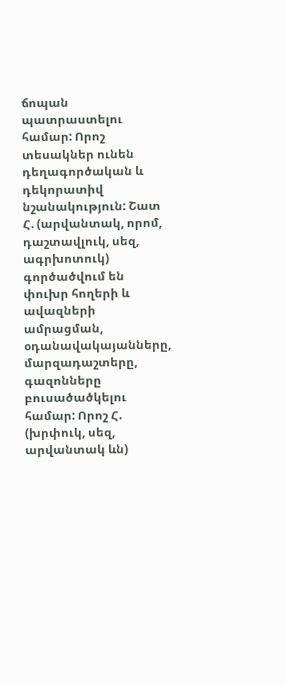ճոպան պատրաստելու համար: Որոշ տեսակներ ունեն դեղագործական և դեկորատիվ նշանակություն: Շատ Հ. (արվանտակ, որոմ, դաշտավլուկ, սեզ, ագրխոտուկ) գործածվում են փուխր հողերի և ավազների ամրացման, օդանավակայանները, մարզադաշտերը, գազոնները բուսածածկելու համար: Որոշ Հ. (խրփուկ, սեզ, արվանտակ ևն)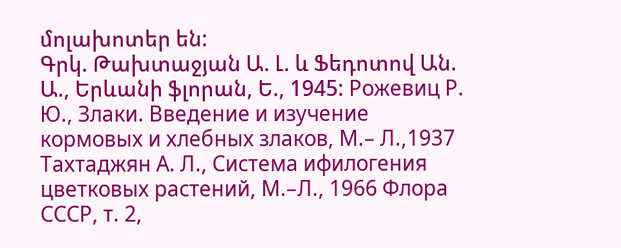մոլախոտեր են:
Գրկ. Թախտաջյան Ա. Լ. և Ֆեդոտով Ան. Ա., Երևանի ֆլորան, Ե., 1945: Рожевиц Р. Ю., Злаки. Введение и изучение кормовых и хлебных злаков, М.– Л.,1937 Тахтаджян А. Л., Система ифилогения цветковых растений, М.–Л., 1966 Флора СССР, т. 2,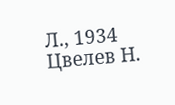Л., 1934 Цвелев Н.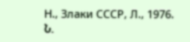Н., Злаки СССР, Л., 1976.
Ն.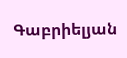Գաբրիելյան